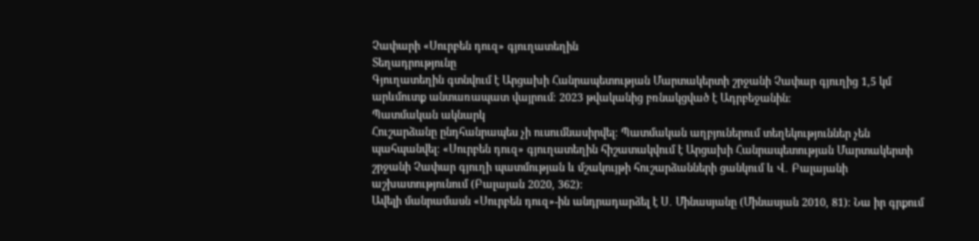Չափարի «Սուրբեն դուզ» գյուղատեղին
Տեղադրությունը
Գյուղատեղին գտնվում է Արցախի Հանրապետության Մարտակերտի շրջանի Չափար գյուղից 1,5 կմ արևմուտք անտառապատ վայրում։ 2023 թվականից բռնակցված է Ադրբեջանին։
Պատմական ակնարկ
Հուշարձանը ընդհանրապես չի ուսումնասիրվել։ Պատմական աղբյուներում տեղեկություններ չեն պահպանվել։ «Սուրբեն դուզ» գյուղատեղին հիշատակվում է Արցախի Հանրապետության Մարտակերտի շրջանի Չափար գյուղի պատմության և մշակույթի հուշարձանների ցանկում և Վ․ Բալայանի աշխատությունում (Բալայան 2020, 362)։
Ավելի մանրամասն «Սուրբեն դուզ»-ին անդրադարձել է Ս․ Մինասյանը (Մինասյան 2010, 81)։ Նա իր գրքում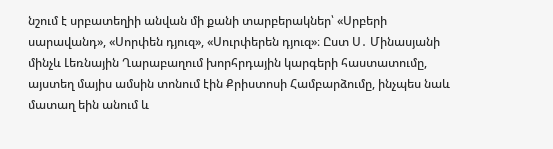նշում է սրբատեղիի անվան մի քանի տարբերակներ՝ «Սրբերի սարավանդ», «Սորփեն դյուզ», «Սուրփերեն դյուզ»։ Ըստ Ս․ Մինասյանի մինչև Լեռնային Ղարաբաղում խորհրդային կարգերի հաստատումը, այստեղ մայիս ամսին տոնում էին Քրիստոսի Համբարձումը, ինչպես նաև մատաղ եին անում և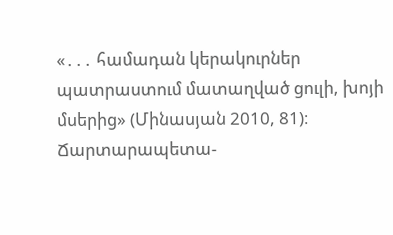«․․․ համադան կերակուրներ պատրաստում մատաղված ցուլի, խոյի մսերից» (Մինասյան 2010, 81)։
Ճարտարապետա-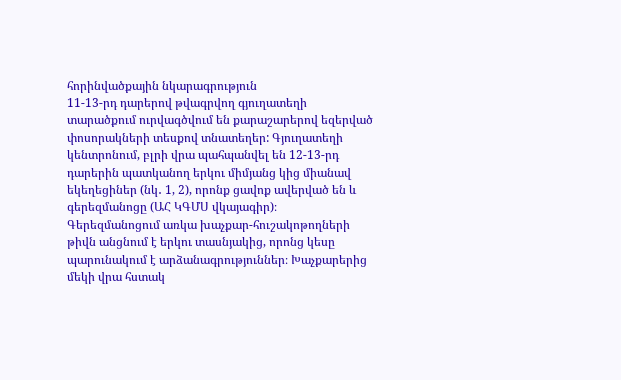հորինվածքային նկարագրություն
11-13-րդ դարերով թվագրվող գյուղատեղի տարածքում ուրվագծվում են քարաշարերով եզերված փոսորակների տեսքով տնատեղեր: Գյուղատեղի կենտրոնում, բլրի վրա պահպանվել են 12-13-րդ դարերին պատկանող երկու միմյանց կից միանավ եկեղեցիներ (նկ․ 1, 2), որոնք ցավոք ավերված են և գերեզմանոցը (ԱՀ ԿԳՄՍ վկայագիր)։
Գերեզմանոցում առկա խաչքար-հուշակոթողների թիվն անցնում է երկու տասնյակից, որոնց կեսը պարունակում է արձանագրություններ։ Խաչքարերից մեկի վրա հստակ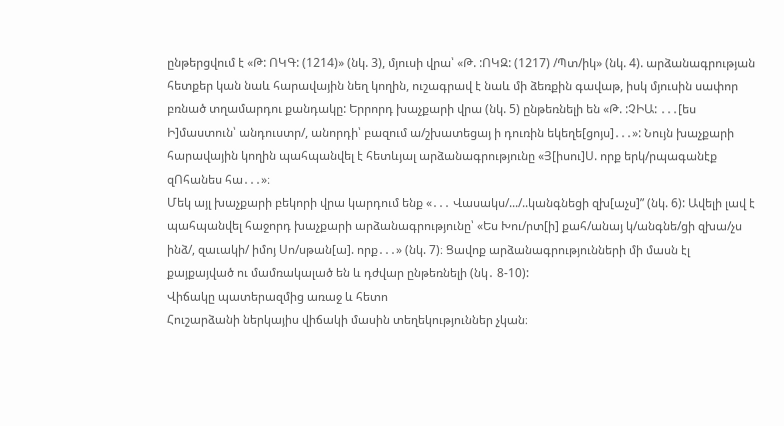ընթերցվում է «Թ: ՈԿԳ: (1214)» (նկ. 3), մյուսի վրա՝ «Թ. :ՈԿԶ: (1217) /Պտ/իկ» (նկ. 4). արձանագրության հետքեր կան նաև հարավային նեղ կողին, ուշագրավ է նաև մի ձեռքին գավաթ, իսկ մյուսին սափոր բռնած տղամարդու քանդակը: Երրորդ խաչքարի վրա (նկ. 5) ընթեռնելի են «Թ. :ՉԻԱ: ․․․[ես Ի]մաստուն՝ անդուստր/, անորդի՝ բազում ա/շխատեցայ ի դուռին եկեղե[ցոյս]․․․»: Նույն խաչքարի հարավային կողին պահպանվել է հետևյալ արձանագրությունը «Յ[իսու]Ս. որք երկ/րպագանէք զՈհանես հա․․․»։
Մեկ այլ խաչքարի բեկորի վրա կարդում ենք «․․․ Վասակս/.../..կանգնեցի զխ[աչս]” (նկ. 6): Ավելի լավ է պահպանվել հաջորդ խաչքարի արձանագրությունը՝ «Ես Խու/րտ[ի] քահ/անայ կ/անգնե/ցի զխա/չս ինձ/, զաւակի/ իմոյ Սո/սթան[ա]. որք․․․» (նկ. 7)։ Ցավոք արձանագրությունների մի մասն էլ քայքայված ու մամռակալած են և դժվար ընթեռնելի (նկ․ 8-10):
Վիճակը պատերազմից առաջ և հետո
Հուշարձանի ներկայիս վիճակի մասին տեղեկություններ չկան։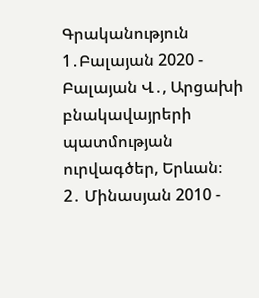Գրականություն
1․Բալայան 2020 - Բալայան Վ․, Արցախի բնակավայրերի պատմության ուրվագծեր, Երևան։
2․ Մինասյան 2010 -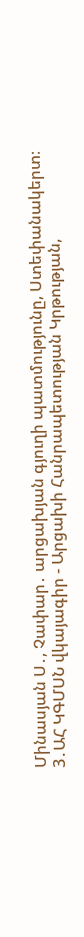Մինասյան Ս․, Չափար․ արցախյան գյուղի պատմությունը, Ստեփանակերտ։
3․ԱՀ ԿԳՄՍՆ վկայագիր - Արցախի Հանրապետության Կրթության,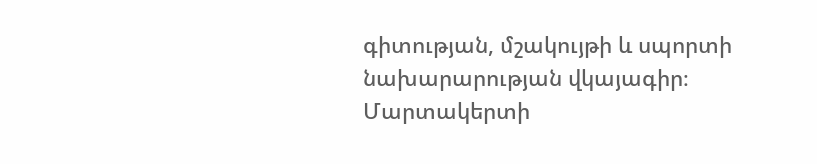գիտության, մշակույթի և սպորտի նախարարության վկայագիր։
Մարտակերտի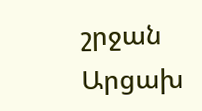շրջան
Արցախ